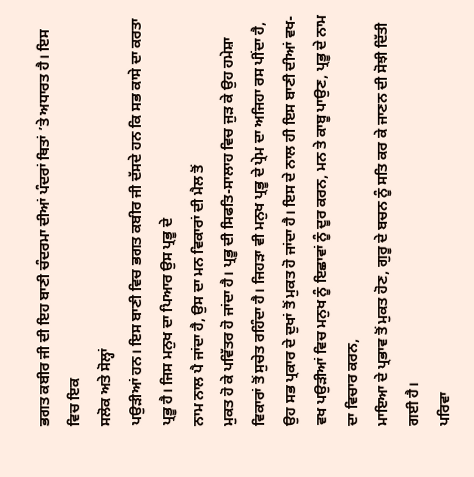ਭਗਤ ਕਬੀਰ ਜੀ ਦੀ ਇਹ ਬਾਣੀ ਚੰਦਰਮਾ ਦੀਆਂ ਪੰਦਰਾਂ ਥਿਤਾਂ ’ਤੇ ਅਧਾਰਤ ਹੈ। ਇਸ ਵਿਚ ਇਕ
ਸਲੋਕ ਅਤੇ ਸੋਲ੍ਹਾਂ
ਪਉੜੀਆਂ ਹਨ। ਇਸ ਬਾਣੀ ਵਿਚ ਭਗਤ ਕਬੀਰ ਜੀ ਦੱਸਦੇ ਹਨ ਕਿ ਸਭ ਕਾਸੇ ਦਾ ਕਰਤਾ ਪ੍ਰਭੂ ਹੈ। ਜਿਸ ਮਨੁਖ ਦਾ ਪਿਆਰ ਉਸ ਪ੍ਰਭੂ ਦੇ
ਨਾਮ ਨਾਲ ਪੈ ਜਾਂਦਾ ਹੈ, ਉਸ ਦਾ ਮਨ ਵਿਕਾਰਾਂ ਦੀ ਮੈਲ ਤੋਂ
ਮੁਕਤ ਹੋ ਕੇ ਪਵਿੱਤਰ ਹੋ ਜਾਂਦਾ ਹੈ। ਪ੍ਰਭੂ ਦੀ ਸਿਫਤਿ-ਸਾਲਾਹ ਵਿਚ ਜੁੜ ਕੇ ਉਹ ਹਮੇਸ਼ਾ ਵਿਕਾਰਾਂ ਤੋਂ ਸੁਚੇਤ ਰਹਿੰਦਾ ਹੈ। ਜਿਹੜਾ ਵੀ ਮਨੁਖ ਪ੍ਰਭੂ ਦੇ ਪ੍ਰੇਮ ਦਾ ਅਜਿਹਾ ਰਸ ਪੀਂਦਾ ਹੈ, ਉਹ ਸਭ ਪ੍ਰਕਾਰ ਦੇ ਦੁਖਾਂ ਤੋਂ ਮੁਕਤ ਹੋ ਜਾਂਦਾ ਹੈ। ਇਸ ਦੇ ਨਾਲ ਹੀ ਇਸ ਬਾਣੀ ਦੀਆਂ ਵਖ-ਵਖ ਪਉੜੀਆਂ ਵਿਚ ਮਨੁਖ ਨੂੰ ਇਛਾਵਾਂ ਨੂੰ ਦੂਰ ਕਰਨ, ਮਨ ਤੇ ਕਾਬੂ ਪਾਉਣ, ਪ੍ਰਭੂ ਦੇ ਨਾਮ ਦਾ ਵਿਚਾਰ ਕਰਨ,
ਮਾਇਆ ਦੇ ਪ੍ਰਭਾਵ ਤੋਂ ਮੁਕਤ ਹੋਣ, ਗੁਰੂ ਦੇ ਬਚਨ ਨੂੰ ਸਤਿ ਕਰ ਕੇ ਜਾਣਨ ਦੀ ਸੋਝੀ ਦਿੱਤੀ ਗਈ ਹੈ।
ਪਰਿਵਾ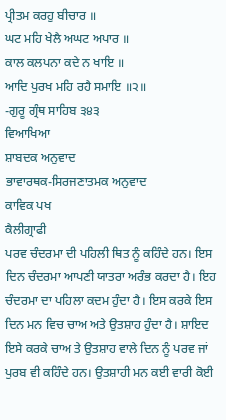ਪ੍ਰੀਤਮ ਕਰਹੁ ਬੀਚਾਰ ॥
ਘਟ ਮਹਿ ਖੇਲੈ ਅਘਟ ਅਪਾਰ ॥
ਕਾਲ ਕਲਪਨਾ ਕਦੇ ਨ ਖਾਇ ॥
ਆਦਿ ਪੁਰਖ ਮਹਿ ਰਹੈ ਸਮਾਇ ॥੨॥
-ਗੁਰੂ ਗ੍ਰੰਥ ਸਾਹਿਬ ੩੪੩
ਵਿਆਖਿਆ
ਸ਼ਾਬਦਕ ਅਨੁਵਾਦ
ਭਾਵਾਰਥਕ-ਸਿਰਜਣਾਤਮਕ ਅਨੁਵਾਦ
ਕਾਵਿਕ ਪਖ
ਕੈਲੀਗ੍ਰਾਫੀ
ਪਰਵ ਚੰਦਰਮਾ ਦੀ ਪਹਿਲੀ ਥਿਤ ਨੂੰ ਕਹਿੰਦੇ ਹਨ। ਇਸ ਦਿਨ ਚੰਦਰਮਾ ਆਪਣੀ ਯਾਤਰਾ ਅਰੰਭ ਕਰਦਾ ਹੈ। ਇਹ ਚੰਦਰਮਾ ਦਾ ਪਹਿਲਾ ਕਦਮ ਹੁੰਦਾ ਹੈ। ਇਸ ਕਰਕੇ ਇਸ ਦਿਨ ਮਨ ਵਿਚ ਚਾਅ ਅਤੇ ਉਤਸ਼ਾਹ ਹੁੰਦਾ ਹੈ। ਸ਼ਾਇਦ ਇਸੇ ਕਰਕੇ ਚਾਅ ਤੇ ਉਤਸ਼ਾਹ ਵਾਲੇ ਦਿਨ ਨੂੰ ਪਰਵ ਜਾਂ ਪੁਰਬ ਵੀ ਕਹਿੰਦੇ ਹਨ। ਉਤਸ਼ਾਹੀ ਮਨ ਕਈ ਵਾਰੀ ਕੋਈ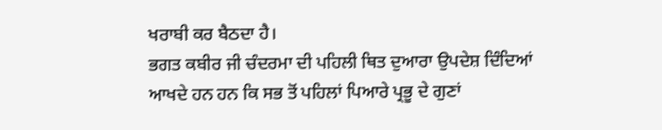ਖਰਾਬੀ ਕਰ ਬੈਠਦਾ ਹੈ।
ਭਗਤ ਕਬੀਰ ਜੀ ਚੰਦਰਮਾ ਦੀ ਪਹਿਲੀ ਥਿਤ ਦੁਆਰਾ ਉਪਦੇਸ਼ ਦਿੰਦਿਆਂ ਆਖਦੇ ਹਨ ਹਨ ਕਿ ਸਭ ਤੋਂ ਪਹਿਲਾਂ ਪਿਆਰੇ ਪ੍ਰਭੂ ਦੇ ਗੁਣਾਂ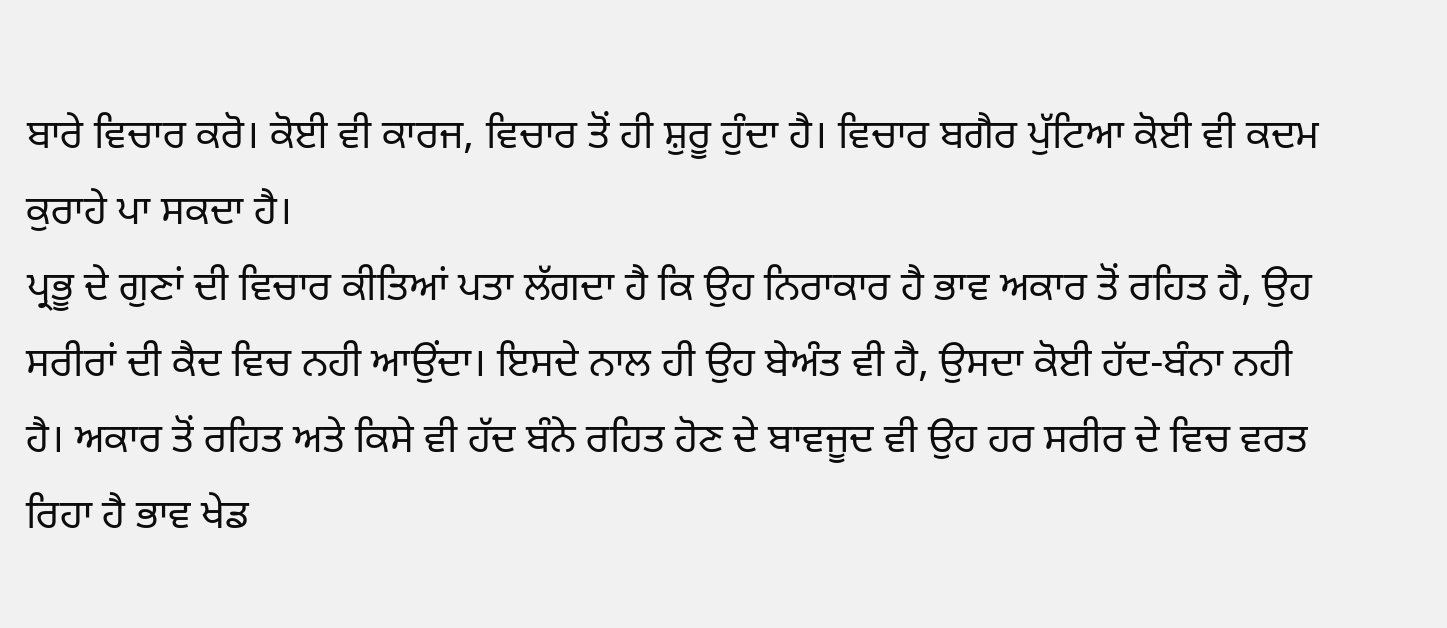ਬਾਰੇ ਵਿਚਾਰ ਕਰੋ। ਕੋਈ ਵੀ ਕਾਰਜ, ਵਿਚਾਰ ਤੋਂ ਹੀ ਸ਼ੁਰੂ ਹੁੰਦਾ ਹੈ। ਵਿਚਾਰ ਬਗੈਰ ਪੁੱਟਿਆ ਕੋਈ ਵੀ ਕਦਮ ਕੁਰਾਹੇ ਪਾ ਸਕਦਾ ਹੈ।
ਪ੍ਰਭੂ ਦੇ ਗੁਣਾਂ ਦੀ ਵਿਚਾਰ ਕੀਤਿਆਂ ਪਤਾ ਲੱਗਦਾ ਹੈ ਕਿ ਉਹ ਨਿਰਾਕਾਰ ਹੈ ਭਾਵ ਅਕਾਰ ਤੋਂ ਰਹਿਤ ਹੈ, ਉਹ ਸਰੀਰਾਂ ਦੀ ਕੈਦ ਵਿਚ ਨਹੀ ਆਉਂਦਾ। ਇਸਦੇ ਨਾਲ ਹੀ ਉਹ ਬੇਅੰਤ ਵੀ ਹੈ, ਉਸਦਾ ਕੋਈ ਹੱਦ-ਬੰਨਾ ਨਹੀ ਹੈ। ਅਕਾਰ ਤੋਂ ਰਹਿਤ ਅਤੇ ਕਿਸੇ ਵੀ ਹੱਦ ਬੰਨੇ ਰਹਿਤ ਹੋਣ ਦੇ ਬਾਵਜੂਦ ਵੀ ਉਹ ਹਰ ਸਰੀਰ ਦੇ ਵਿਚ ਵਰਤ ਰਿਹਾ ਹੈ ਭਾਵ ਖੇਡ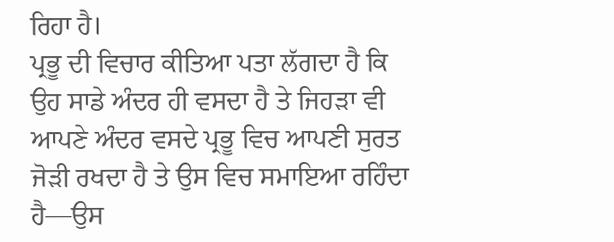ਰਿਹਾ ਹੈ।
ਪ੍ਰਭੂ ਦੀ ਵਿਚਾਰ ਕੀਤਿਆ ਪਤਾ ਲੱਗਦਾ ਹੈ ਕਿ ਉਹ ਸਾਡੇ ਅੰਦਰ ਹੀ ਵਸਦਾ ਹੈ ਤੇ ਜਿਹੜਾ ਵੀ ਆਪਣੇ ਅੰਦਰ ਵਸਦੇ ਪ੍ਰਭੂ ਵਿਚ ਆਪਣੀ ਸੁਰਤ ਜੋੜੀ ਰਖਦਾ ਹੈ ਤੇ ਉਸ ਵਿਚ ਸਮਾਇਆ ਰਹਿੰਦਾ ਹੈ—ਉਸ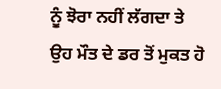ਨੂੰ ਝੋਰਾ ਨਹੀਂ ਲੱਗਦਾ ਤੇ ਉਹ ਮੌਤ ਦੇ ਡਰ ਤੋਂ ਮੁਕਤ ਹੋ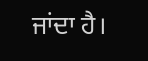ਜਾਂਦਾ ਹੈ।